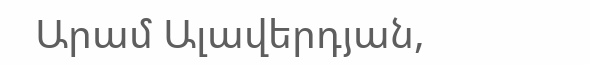Արամ Ալավերդյան,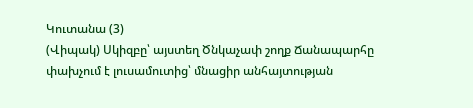Կուտանա (3)
(Վիպակ) Սկիզբը՝ այստեղ Ծնկաչափ շողք Ճանապարհը փախչում է լուսամուտից՝ մնացիր անհայտության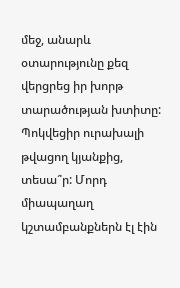մեջ, անարև օտարությունը քեզ վերցրեց իր խորթ տարածության խտիտը: Պոկվեցիր ուրախալի թվացող կյանքից, տեսա՞ր: Մորդ միապաղաղ կշտամբանքներն էլ էին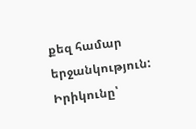քեզ համար երջանկություն: Իրիկունը՝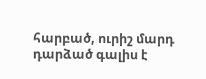հարբած, ուրիշ մարդ դարձած գալիս է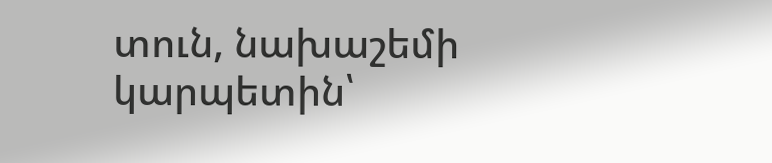տուն, նախաշեմի կարպետին՝